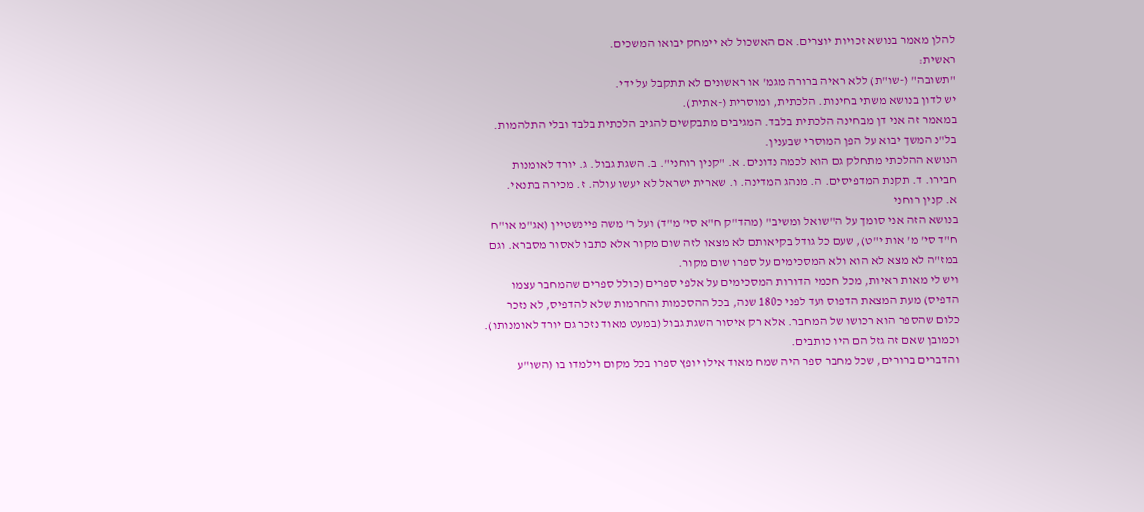להלן מאמר בנושא זכויות יוצרים. אם האשכול לא יימחק יבואו המשכים.
ראשית:
"תשובה" (-שו"ת) ללא ראיה ברורה מגמ' או ראשונים לא תתקבל על ידי.
יש לדון בנושא משתי בחינות. הלכתית, ומוסרית (-אתית).
במאמר זה אני דן מבחינה הלכתית בלבד. המגיבים מתבקשים להגיב הלכתית בלבד ובלי התלהמות. בל"נ המשך יבוא על הפן המוסרי שבענין.
הנושא ההלכתי מתחלק גם הוא לכמה נדונים. א. "קנין רוחני". ב. השגת גבול. ג. יורד לאומנות חבירו. ד. תקנת המדפיסים. ה. מנהג המדינה. ו. שארית ישראל לא יעשו עולה. ז. מכירה בתנאי.
א. קנין רוחני
בנושא הזה אני סומך על ה"שואל ומשיב" (מהד"ק ח"א סי' מ"ד) ועל ר' משה פיינשטיין (אג"מ או"ח ח"ד סי' מ' אות י"ט), שעם כל גודל בקיאותם לא מצאו לזה שום מקור אלא כתבו לאסור מסברא. וגם במז"ה לא מצא לא הוא ולא המסכימים על ספרו שום מקור.
ויש לי מאות ראיות, מכל חכמי הדורות המסכימים על אלפי ספרים (כולל ספרים שהמחבר עצמו הדפיס) מעת המצאת הדפוס ועד לפני כ180 שנה, בכל ההסכמות והחרמות שלא להדפיס, לא נזכר כלום שהספר הוא רכושו של המחבר. אלא רק איסור השגת גבול (במעט מאוד נזכר גם יורד לאומנותו). וכמובן שאם זה גזל הם היו כותבים.
והדברים ברורים, שכל מחבר ספר היה שמח מאוד אילו יופץ ספרו בכל מקום וילמדו בו (השו"ע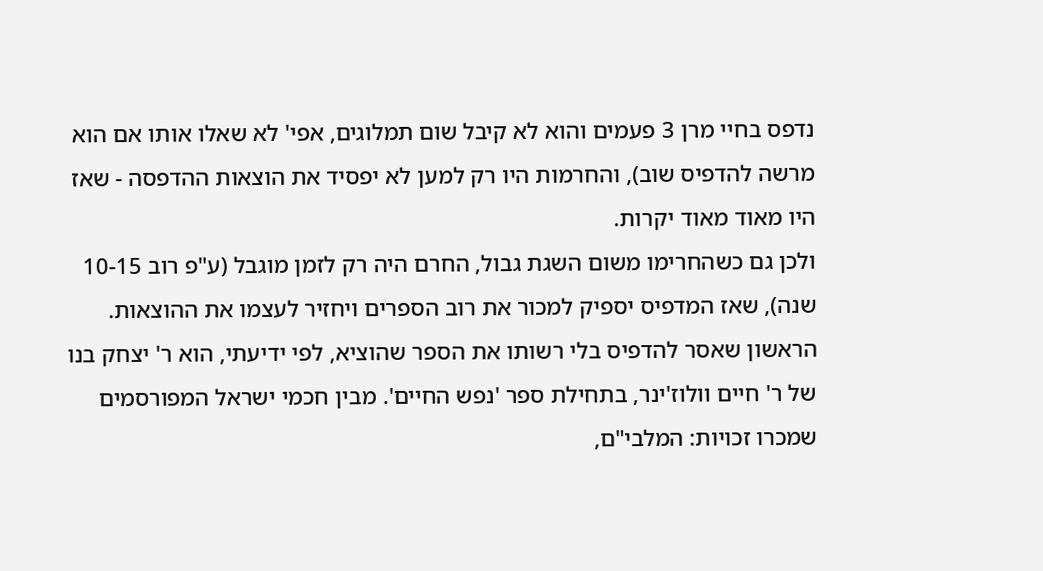נדפס בחיי מרן 3 פעמים והוא לא קיבל שום תמלוגים, אפי' לא שאלו אותו אם הוא מרשה להדפיס שוב), והחרמות היו רק למען לא יפסיד את הוצאות ההדפסה - שאז היו מאוד מאוד יקרות.
ולכן גם כשהחרימו משום השגת גבול, החרם היה רק לזמן מוגבל (ע"פ רוב 10-15 שנה), שאז המדפיס יספיק למכור את רוב הספרים ויחזיר לעצמו את ההוצאות.
הראשון שאסר להדפיס בלי רשותו את הספר שהוציא, לפי ידיעתי, הוא ר' יצחק בנו של ר' חיים וולוז'ינר, בתחילת ספר 'נפש החיים'. מבין חכמי ישראל המפורסמים שמכרו זכויות: המלבי"ם,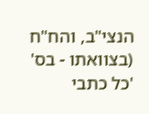הנצי"ב, והח"ח (בצוואתו - בס' 'כל כתבי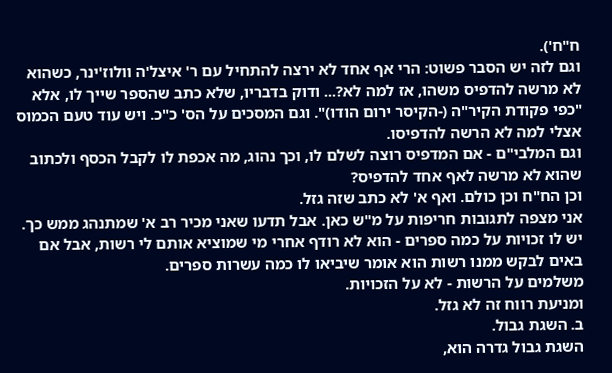ח"ח').
וגם לזה יש הסבר פשוט: הרי אף אחד לא ירצה להתחיל עם ר' איצל'ה וולוז'ינר, כשהוא לא מרשה להדפיס משהו, אז למה לא?... ודוק בדבריו, שלא כתב שהספר שייך לו, אלא "כפי פקודת הקיר"ה (-הקיסר ירום הודו)". וגם המסכים על הס' כ"כ. ויש עוד טעם הכמוס אצלי למה לא הרשה להדפיסו.
וגם המלבי"ם - אם המדפיס רוצה לשלם לו, וכך נהוג, מה אכפת לו לקבל הכסף ולכתוב שהוא לא מרשה לאף אחד להדפיס?
וכן הח"ח וכן כולם. ואף א' לא כתב שזה גזל.
אני מצפה לתגובות חריפות על מ"ש כאן. אבל תדעו שאני מכיר רב א' שמתנהג ממש כך. יש לו זכויות על כמה ספרים - הוא לא רודף אחרי מי שמוציא אותם לי רשות, אבל אם באים לבקש ממנו רשות הוא אומר שיביאו לו כמה עשרות ספרים.
משלמים על הרשות - לא על הזכויות.
ומניעת רווח זה לא גזל.
ב. השגת גבול.
השגת גבול גדרה הוא,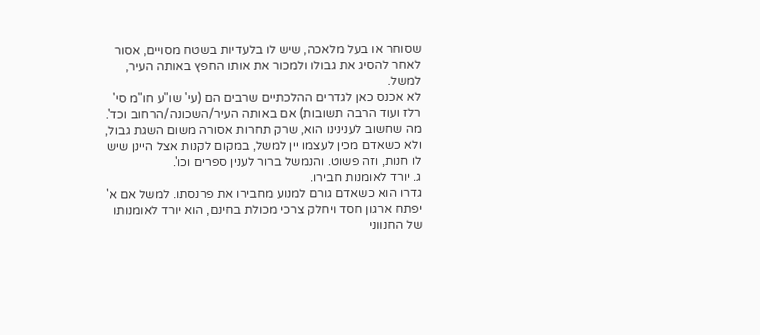שסוחר או בעל מלאכה, שיש לו בלעדיות בשטח מסויים, אסור לאחר להסיג את גבולו ולמכור את אותו החפץ באותה העיר, למשל.
לא אכנס כאן לגדרים ההלכתיים שרבים הם (עי' שו"ע חו"מ סי' רלז ועוד הרבה תשובות) אם באותה העיר/השכונה/הרחוב וכד'.
מה שחשוב לענינינו הוא, שרק תחרות אסורה משום השגת גבול, ולא כשאדם מכין לעצמו יין למשל, במקום לקנות אצל היינן שיש לו חנות, וזה פשוט. והנמשל ברור לענין ספרים וכו'.
ג. יורד לאומנות חבירו.
גדרו הוא כשאדם גורם למנוע מחבירו את פרנסתו. למשל אם א' יפתח ארגון חסד ויחלק צרכי מכולת בחינם, הוא יורד לאומנותו של החנווני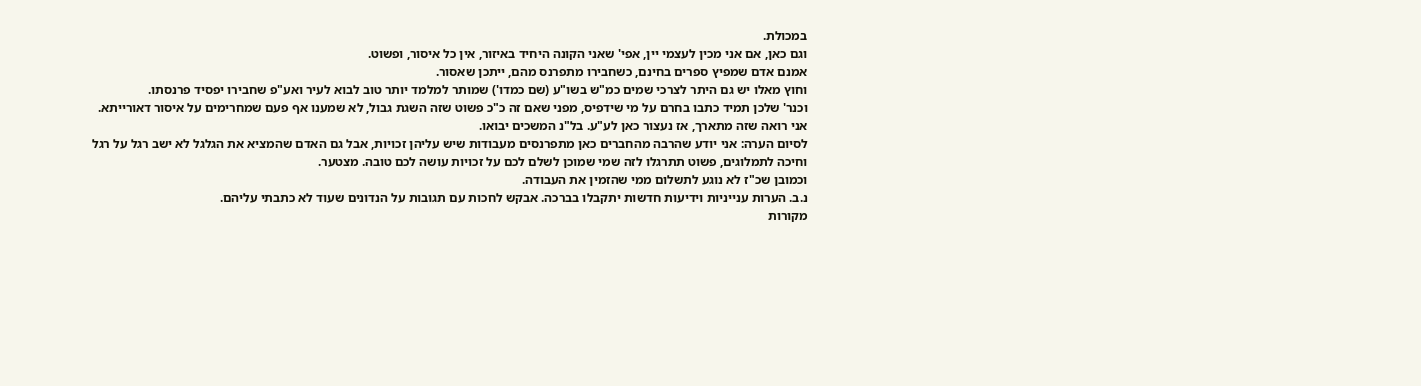במכולת.
וגם כאן, אם אני מכין לעצמי יין, אפי' שאני הקונה היחיד באיזור, אין כל איסור, ופשוט.
אמנם אדם שמפיץ ספרים בחינם, כשחבירו מתפרנס מהם, ייתכן שאסור.
וחוץ מאלו יש גם היתר לצרכי שמים כמ"ש בשו"ע (שם כמדו') שמותר למלמד יותר טוב לבוא לעיר ואע"פ שחבירו יפסיד פרנסתו.
וכנר' שלכן תמיד כתבו בחרם על מי שידפיס, מפני שאם זה כ"כ פשוט שזה השגת גבול, לא שמענו אף פעם שמחרימים על איסור דאורייתא.
אני רואה שזה מתארך, אז נעצור כאן לע"ע. בל"נ המשכים יבואו.
לסיום הערה: אני יודע שהרבה מהחברים כאן מתפרנסים מעבודות שיש עליהן זכויות, אבל גם האדם שהמציא את הגלגל לא ישב רגל על רגל וחיכה לתמלוגים, פשוט תתרגלו לזה שמי שמוכן לשלם לכם על זכויות עושה לכם טובה. מצטער.
וכמובן שכ"ז לא נוגע לתשלום ממי שהזמין את העבודה.
נ.ב. הערות ענייניות וידיעות חדשות יתקבלו בברכה. אבקש לחכות עם תגובות על הנדונים שעוד לא כתבתי עליהם.
מקורות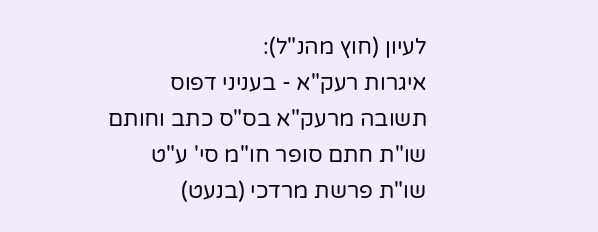לעיון (חוץ מהנ"ל):
איגרות רעק"א - בעניני דפוס
תשובה מרעק"א בס"ס כתב וחותם
שו"ת חתם סופר חו"מ סי' ע"ט
שו"ת פרשת מרדכי (בנעט)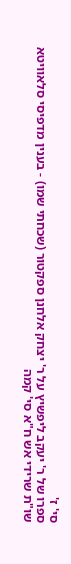סי' ז'
ספרו של ר' יעקב ליפשיץ על ר' יצחק אלחנן ספקטור (שכחתי שמו) - בענין מדפיסי סלאוויטא
שו"ת שרידי אש ח"א סי' קמה